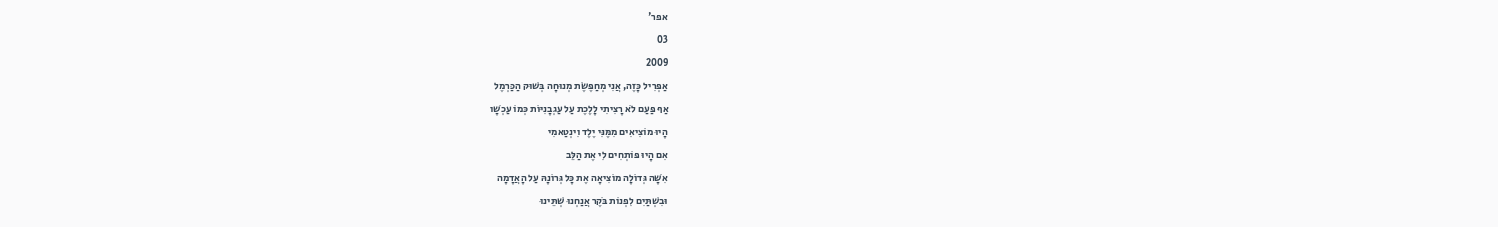אפר'
03
2009
אַפְּרִיל כָּזֶה, אֲנִי מְחַפֶּשֶׂת מְנוּחָה בְּשׁוּק הַכַּרְמֶל
אַף פַּעַם לֹא רָצִיתִי לָלֶכֶת עַל עַגְבָנִיּוֹת כְּמוֹ עַכְשָׁו
הָיוּ מוֹצִיאִים מִמֶּנִּי יֶלֶד וִינְטַאמִי
אִם הָיוּ פּוֹתְחִים לִי אֶת הַלֵּב
אִשָּׁה גְּדוֹלָה מוֹצִיאָה אֶת כָּל גְּרוֹנָהּ עַל הָאֲדָמָה
וּבִשְׁתַּיִם לִפְנוֹת בֹּקֶר אֲנַחְנוּ שְׁתֵּינוּ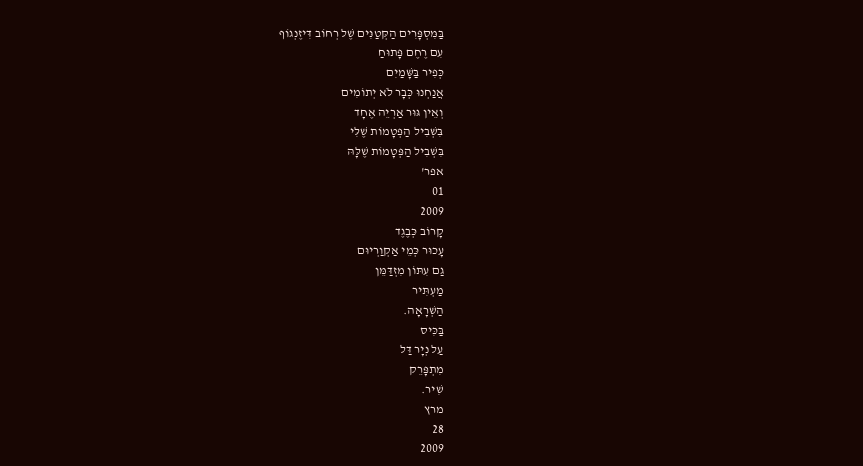בַּמִּסְפָּרִים הַקְּטַנִּים שֶׁל רְחוֹב דִּיזֶנְגוֹף
עִם רֶחֶם פָּתוּחַ
כְּפִיר בַּשָּׁמַיִם
אֲנַחְנוּ כְּבָר לֹא יְתוֹמִים
וְאֵין גּוּר אַרְיֵה אֶחָד
בִּשְׁבִיל הַפְּטָמוֹת שֶׁלִּי
בִּשְׁבִיל הַפְּטָמוֹת שֶׁלָּהּ
אפר'
01
2009
קָרוֹב כְּבֶגֶד
עָכוּר כְּמֵי אַקְוַרְיוּם
גַם עִתּוֹן מִזְדַּמֵּן
מַעְתִּיר
הַשְׁרָאָה.
בַּכִּיס
עַל נְיָר דַּל
מִתְפָּרֵק
שִׁיר.
מרץ
28
2009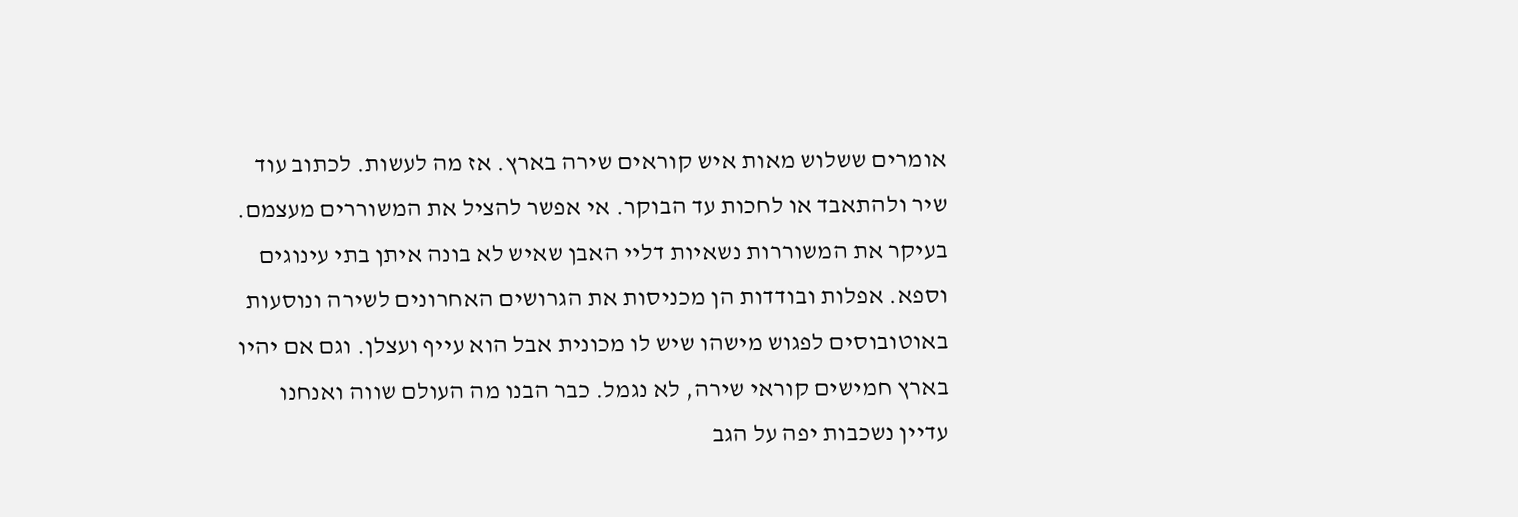אומרים ששלוש מאות איש קוראים שירה בארץ. אז מה לעשות. לכתוב עוד שיר ולהתאבד או לחכות עד הבוקר. אי אפשר להציל את המשוררים מעצמם. בעיקר את המשוררות נשאיות דליי האבן שאיש לא בונה איתן בתי עינוגים וספא. אפלות ובודדות הן מכניסות את הגרושים האחרונים לשירה ונוסעות באוטובוסים לפגוש מישהו שיש לו מכונית אבל הוא עייף ועצלן. וגם אם יהיו בארץ חמישים קוראי שירה, לא נגמל. כבר הבנו מה העולם שווה ואנחנו עדיין נשכבות יפה על הגב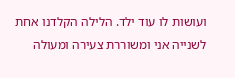ועושות לו עוד ילד. הלילה הקלדנו אחת לשנייה אני ומשוררת צעירה ומעולה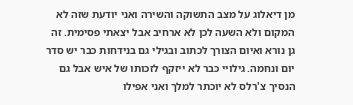מן דיאלוג על מצב התשוקה והשירה ואני יודעת שזה לא המקום ולא השעה לכן לא ארחיב אבל יצאתי פסימית. זה גן נורא ואיום הצורך לכתוב ובגילי גם בנידחות כבר יש סדר יום ונחמה. גילויי כבר לא ייזקף לזכותו של איש אבל גם הנסיך צ'רלס לא יוכתר למלך ואני אפילו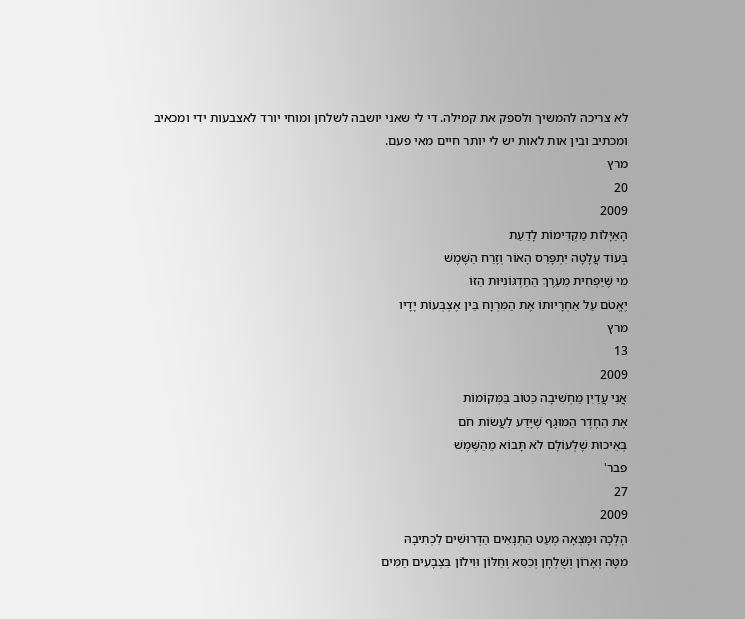לא צריכה להמשיך ולספק את קמילה. די לי שאני יושבה לשלחן ומוחי יורד לאצבעות ידי ומכאיב ומכתיב ובין אות לאות יש לי יותר חיים מאי פעם.
מרץ
20
2009
הָאַיָּלוֹת מַקְדִּימוֹת לָדַעַת
בְּעוֹד עֲלָטָה יִתְפָּרֵס הָאוֹר וְזָרַח הַשֶּׁמֶשׁ
מִי שֶׁיַּפְחִית מֵעֵרֶךְ הַחַדְגּוֹנִיּוּת הַזּוֹ
יֶאֱטֹם עַל אַחְרָיוּתוֹ אֶת הַמִּרְוָח בֵּין אֶצְבְּעוֹת יָדָיו
מרץ
13
2009
אֲנִי עֲדַיִן מַחְשִׁיבָה כַּטוֹב בַּמְּקוֹמוֹת
אֶת הַחֶדֶר הַמּוּגָף שֶׁיָּדַע לַעֲשׂוֹת חֹם
בְּאֵיכוּת שֶׁלְּעוֹלָם לֹא תָּבוֹא מֵהַשֶּׁמֶשׁ
פבר'
27
2009
הָלְכָה וּמָצְאָה מְעַט הַתְּנָאִים הַדְּרוּשִׁים לִכְתִיבָהּ
מִטָּה וְאָרוֹן וְשֻׁלְחָן וְכִסֵּא וְחַלּוֹן וּוִילוֹן בִּצְבָעִים חַמִּים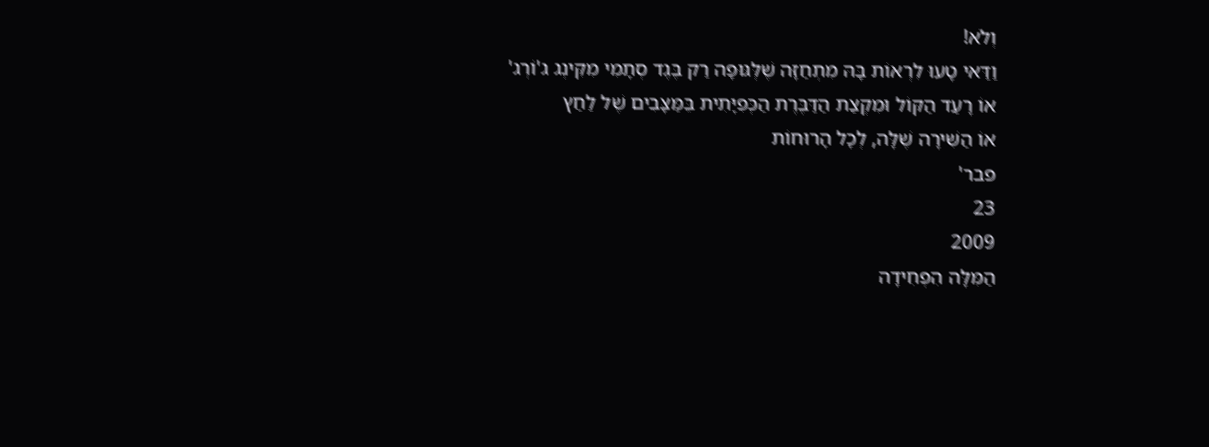וְלֹא!
וַדַּאי טָעוּ לִרְאוֹת בָּהּ מִתְחַזָּה שֶׁלְּגּוּפָה רַק בֶּגֶד סְתָמִי מִקִּינְג ג'וֹרְג'
אוֹ רָעַד הַקּוֹל וּמִקְצַת הַדַּבֶּרֶת הַכְּפִיָּתִית בֵּמַּצָּבִים שֶׁל לַחַץ
אוֹ הַשִּׁירָה שֶׁלָּה, לְכָל הָרוּחוֹת
פבר'
23
2009
הַמִּלָּה הִפְחִידָה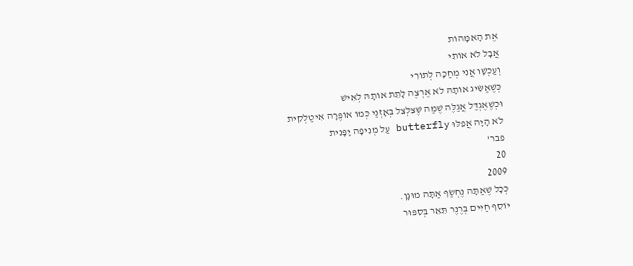אֶת הָאִמָּהוֹת
אֲבָל לֹא אוֹתִי
וְעַכְשָׁו אֲנִי מְחַכָּה לְתוֹרִי
כְּשֶׁאַשִּׂיג אוֹתָהּ לֹא אֶרְצֶה לָתֵת אוֹתָהּ לְאִישׁ
וּכְשֶׁאֶגְדַּל אֲגַלֶּה שֶׁמַּה שֶּׁצִּלְצֵל בְּאָזְנַי כְּמוֹ אוֹפֶּרָה אִיטַלְקִית
לֹא הָיָה אֲפִלּוּ butterfly עַל מְנִיפָה יָפָּנִית
פבר'
20
2009
כְּכָל שֶׁאַתָּה נֶחְשַׂף אַתָּה מוּגָן.
יוֹסֵף חַיִּים בְּרֶנֶר תֵּאֵר בְּסִפּוּר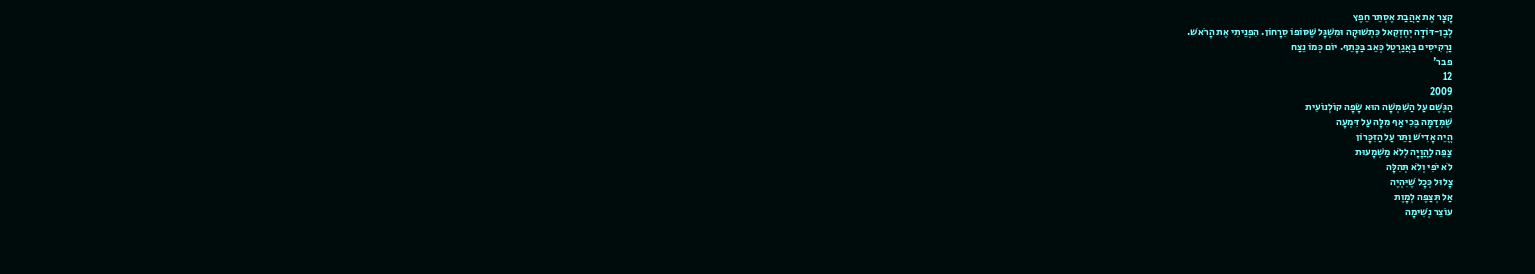קָצָר אֶת אַהֲבַת אֶסְתֵּר חֵפֶץ
לְבֶן-דּוֹדָה יְחֶזְקֵאל כִּתְשׁוּקָה וּמִשְׁגָּל שֶׁסּוֹפוֹ סִרָחוֹן. הִפְנֵיתִי אֶת הָרֹאשׁ.
נַרְקִיסִים בַּאֲגַרְטַל כְּאֵב בַּכָּתֵף. יוֹם כְּמוֹ נֵצַח
פבר'
12
2009
הַגֶּשֶׁם עַל הַשִּׁמְשָׁה הוּא שָׂפָה קוֹלְנוֹעִית
שֶׁמְּדַמָּה בֶּכִי אַף מִלָּה עַל דִּמְעָה
הֱיֵה אָדִישׁ וַתֵּר עַל הַזִּכָּרוֹן
צַפֵּה לַהֲוָיָה לְלֹא מַשְׁמָעוּת
לֹא יֹפִי וְלֹא תְּהִלָּה
צָלוּל כְּכָל שֶׁיִּהְיֶה
אַל תְּצַפֶּה לְמָוֶת
עוֹצֵר נְשִׁימָה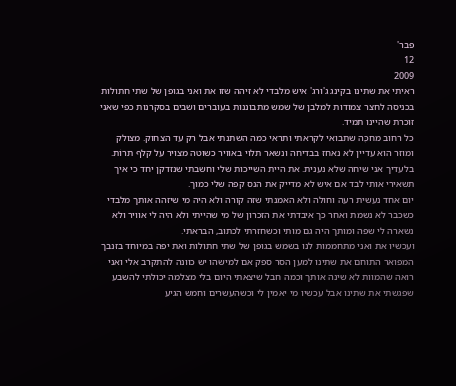פבר'
12
2009
ראיתי את שתינו בקינג ג'ורג' איש מלבדי לא זיהה שזו את ואני בגופן של שתי חתולות בכניסה לחצר צמודות למלבן של שמש מתבוננות בעוברים ושבים בסקרנות כפי שאני זוכרת שהיינו תמיד.
כל רחוב מחכֶּה שתבואי לקראתי ותראי כמה השתנתי אבל רק עד הצחוק. מצולק ומוזר הוא עדיין לא נאחז בבדיחה ונשאר תלוי באוויר כשוטה מצויר על קלף תרוֹת.
בלעדיך אני שיחה שלא נענית. את היית השייכות שלי וחשבתי שנזדקן יחד כי איך תשאירי אותי לבד אם איש לא מדייק את הנס קפה שלי כמוך.
יום אחד נעשית רעה וחולה ולא האמנתי שזה קורה ולא היה מי שיזהה אותך מלבדי כשכבר לא נשמת ואחר כך איבדתי את הזכרון של מי שהייתי ולא היה לי אוויר ולא נשארה לי שפה ומותך היה גם מותי וכשחזרתי לכתוב, הבראתי.
ועכשיו את ואני מתחממות לנו בשמש בגופן של שתי חתולות ואת יפה במיוחד בזנבך המפואר התוחם את שתינו למען הסר ספק אם למישהו יש כוונה להתקרב אלי ואני רואה שהמוות לא שינה אותך וכמה חבל שיצאתי היום בלי מצלמה יכולתי להשבע שפגשתי את שתינו אבל עכשיו מי יאמין לי וכשהעשרים וחמש הגיע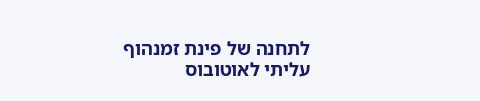לתחנה של פינת זמנהוף עליתי לאוטובוס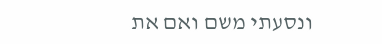ונסעתי משם ואם את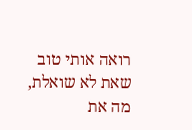רואה אותי טוב שאת לא שואלת, מה את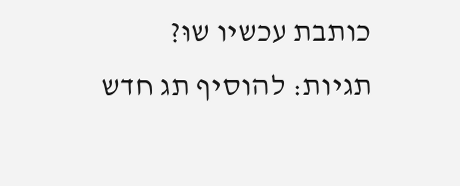כותבת עכשיו שוּ?
תגיות: להוסיף תג חדש